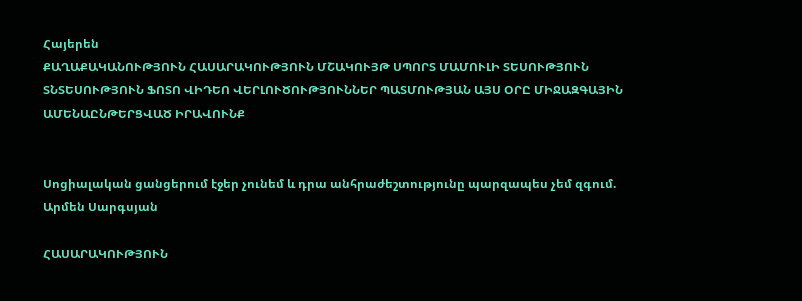Հայերեն
ՔԱՂԱՔԱԿԱՆՈՒԹՅՈՒՆ ՀԱՍԱՐԱԿՈՒԹՅՈՒՆ ՄՇԱԿՈՒՅԹ ՍՊՈՐՏ ՄԱՄՈՒԼԻ ՏԵՍՈՒԹՅՈՒՆ ՏՆՏԵՍՈՒԹՅՈՒՆ ՖՈՏՈ ՎԻԴԵՈ ՎԵՐԼՈՒԾՈՒԹՅՈՒՆՆԵՐ ՊԱՏՄՈՒԹՅԱՆ ԱՅՍ ՕՐԸ ՄԻՋԱԶԳԱՅԻՆ ԱՄԵՆԱԸՆԹԵՐՑՎԱԾ ԻՐԱՎՈՒՆՔ


Սոցիալական ցանցերում էջեր չունեմ և դրա անհրաժեշտությունը պարզապես չեմ զգում. Արմեն Սարգսյան

ՀԱՍԱՐԱԿՈՒԹՅՈՒՆ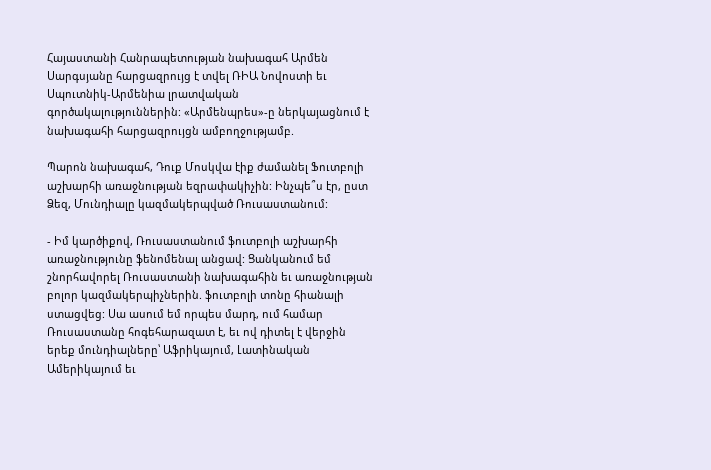Հայաստանի Հանրապետության նախագահ Արմեն Սարգսյանը հարցազրույց է տվել ՌԻԱ Նովոստի եւ Սպուտնիկ-Արմենիա լրատվական գործակալություններին: «Արմենպրես»-ը ներկայացնում է նախագահի հարցազրույցն ամբողջությամբ.

Պարոն նախագահ, Դուք Մոսկվա էիք ժամանել Ֆուտբոլի աշխարհի առաջնության եզրափակիչին: Ինչպե՞ս էր, ըստ Ձեզ, Մունդիալը կազմակերպված Ռուսաստանում:

- Իմ կարծիքով, Ռուսաստանում ֆուտբոլի աշխարհի առաջնությունը ֆենոմենալ անցավ: Ցանկանում եմ շնորհավորել Ռուսաստանի նախագահին եւ առաջնության բոլոր կազմակերպիչներին. ֆուտբոլի տոնը հիանալի ստացվեց: Սա ասում եմ որպես մարդ, ում համար Ռուսաստանը հոգեհարազատ է, եւ ով դիտել է վերջին երեք մունդիալները՝ Աֆրիկայում, Լատինական Ամերիկայում եւ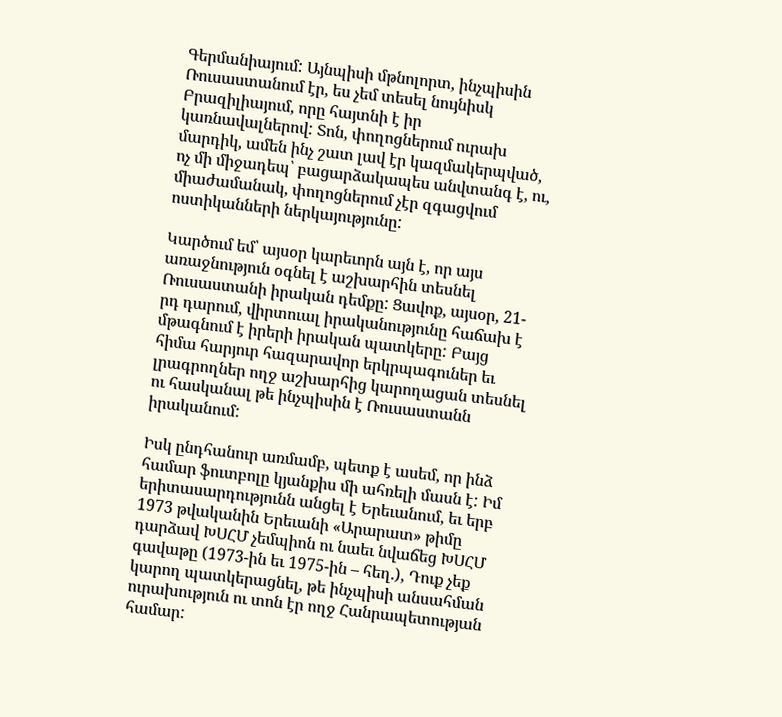Գերմանիայում: Այնպիսի մթնոլորտ, ինչպիսին Ռուսաստանում էր, ես չեմ տեսել նույնիսկ Բրազիլիայում, որը հայտնի է իր կառնավալներով: Տոն, փողոցներում ուրախ մարդիկ, ամեն ինչ շատ լավ էր կազմակերպված, ոչ մի միջադեպ՝ բացարձակապես անվտանգ է, ու, միաժամանակ, փողոցներում չէր զգացվում ոստիկանների ներկայությունը:

Կարծում եմ՝ այսօր կարեւորն այն է, որ այս առաջնություն օգնել է աշխարհին տեսնել Ռուսաստանի իրական դեմքը: Ցավոք, այսօր, 21-րդ դարում, վիրտուալ իրականությունը հաճախ է մթագնում է իրերի իրական պատկերը: Բայց հիմա հարյուր հազարավոր երկրպագուներ եւ լրագրողներ ողջ աշխարհից կարողացան տեսնել ու հասկանալ թե ինչպիսին է Ռուսաստանն իրականում:

Իսկ ընդհանուր առմամբ, պետք է ասեմ, որ ինձ համար ֆուտբոլը կյանքիս մի ահռելի մասն է: Իմ երիտասարդությունն անցել է Երեւանում, եւ երբ 1973 թվականին Երեւանի «Արարատ» թիմը դարձավ ԽՍՀՄ չեմպիոն ու նաեւ նվաճեց ԽՍՀՄ գավաթը (1973-ին եւ 1975-ին – հեղ.), Դուք չեք կարող պատկերացնել, թե ինչպիսի անսահման ուրախություն ու տոն էր ողջ Հանրապետության համար: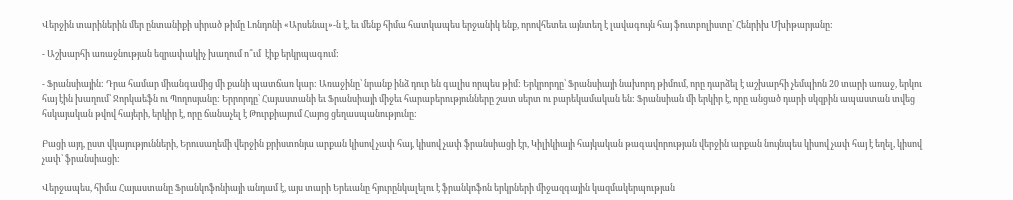Վերջին տարիներին մեր ընտանիքի սիրած թիմը Լոնդոնի «Արսենալ»-ն է, եւ մենք հիմա հատկապես երջանիկ ենք, որովհետեւ այնտեղ է լավագույն հայ ֆուտբոլիստը՝ Հենրիխ Մխիթարյանը:

- Աշխարհի առաջնության եզրափակիչ խաղում ո՞ւմ  էիք երկրպագում:

- Ֆրանսիային: Դրա համար միանգամից մի քանի պատճառ կար: Առաջինը՝ նրանք ինձ դուր են գալիս որպես թիմ: Երկրորդը՝ Ֆրանսիայի նախորդ թիմում, որը դարձել է աշխարհի չեմպիոն 20 տարի առաջ, երկու հայ էին խաղում՝ Ջորկաեֆն ու Պողոսյանը: Երրորդը՝ Հայաստանի եւ Ֆրանսիայի միջեւ հարաբերությունները շատ սերտ ու բարեկամական են: Ֆրանսիան մի երկիր է, որը անցած դարի սկզբին ապաստան տվեց հսկայական թվով հայերի, երկիր է, որը ճանաչել է Թուրքիայում Հայոց ցեղասպանությունը:

Բացի այդ, ըստ վկայությունների, Երուսաղեմի վերջին քրիստոնյա արքան կիսով չափ հայ, կիսով չափ ֆրանսիացի էր, Կիլիկիայի հայկական թագավորության վերջին արքան նույնպես կիսով չափ հայ է եղել, կիսով չափ՝ ֆրանսիացի:

Վերջապես, հիմա Հայաստանը Ֆրանկոֆոնիայի անդամ է, այս տարի Երեւանը հյուրընկալելու է ֆրանկոֆոն երկրների միջազգային կազմակերպության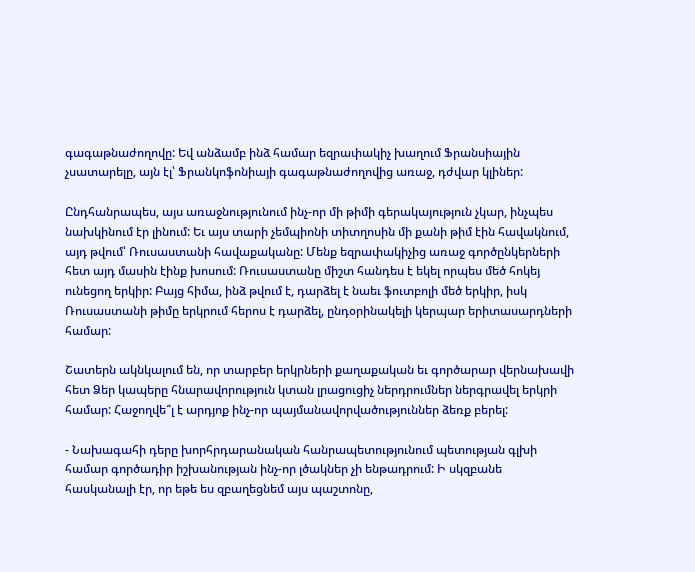գագաթնաժողովը: Եվ անձամբ ինձ համար եզրափակիչ խաղում Ֆրանսիային չսատարելը, այն էլ՝ Ֆրանկոֆոնիայի գագաթնաժողովից առաջ, դժվար կլիներ:

Ընդհանրապես, այս առաջնությունում ինչ-որ մի թիմի գերակայություն չկար, ինչպես նախկինում էր լինում: Եւ այս տարի չեմպիոնի տիտղոսին մի քանի թիմ էին հավակնում, այդ թվում՝ Ռուսաստանի հավաքականը: Մենք եզրափակիչից առաջ գործընկերների հետ այդ մասին էինք խոսում: Ռուսաստանը միշտ հանդես է եկել որպես մեծ հոկեյ ունեցող երկիր: Բայց հիմա, ինձ թվում է, դարձել է նաեւ ֆուտբոլի մեծ երկիր, իսկ Ռուսաստանի թիմը երկրում հերոս է դարձել, ընդօրինակելի կերպար երիտասարդների համար:

Շատերն ակնկալում են, որ տարբեր երկրների քաղաքական եւ գործարար վերնախավի հետ Ձեր կապերը հնարավորություն կտան լրացուցիչ ներդրումներ ներգրավել երկրի համար: Հաջողվե՞լ է արդյոք ինչ-որ պայմանավորվածություններ ձեռք բերել:

- Նախագահի դերը խորհրդարանական հանրապետությունում պետության գլխի համար գործադիր իշխանության ինչ-որ լծակներ չի ենթադրում: Ի սկզբանե հասկանալի էր, որ եթե ես զբաղեցնեմ այս պաշտոնը,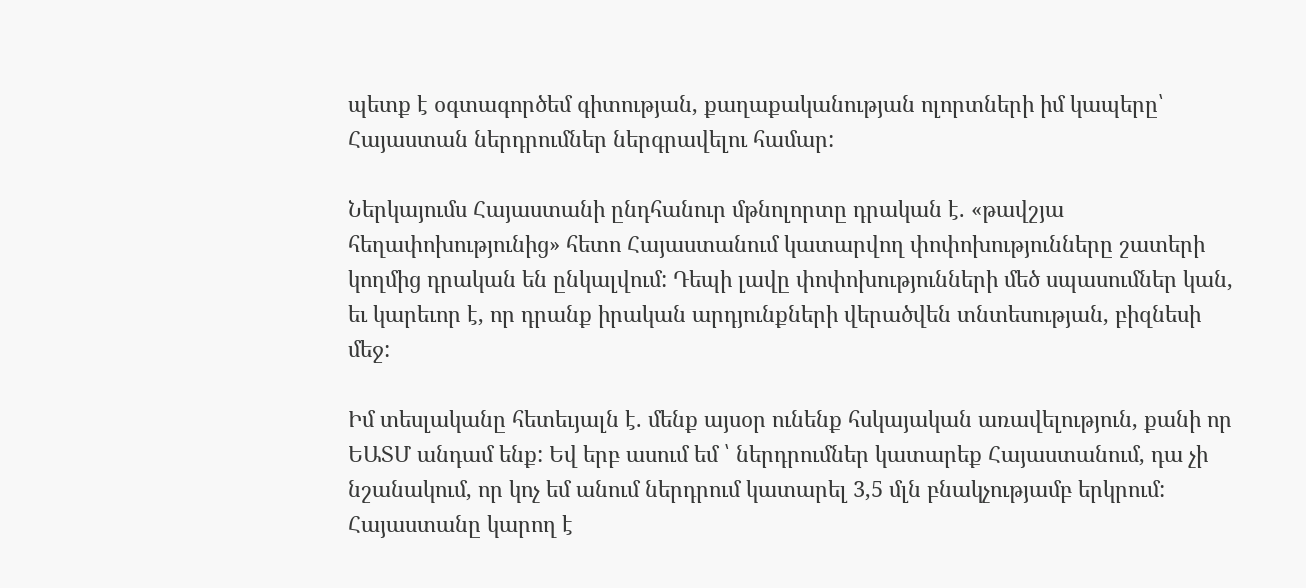պետք է օգտագործեմ գիտության, քաղաքականության ոլորտների իմ կապերը՝ Հայաստան ներդրումներ ներգրավելու համար:

Ներկայումս Հայաստանի ընդհանուր մթնոլորտը դրական է. «թավշյա հեղափոխությունից» հետո Հայաստանում կատարվող փոփոխությունները շատերի կողմից դրական են ընկալվում: Դեպի լավը փոփոխությունների մեծ սպասումներ կան, եւ կարեւոր է, որ դրանք իրական արդյունքների վերածվեն տնտեսության, բիզնեսի մեջ:

Իմ տեսլականը հետեւյալն է. մենք այսօր ունենք հսկայական առավելություն, քանի որ ԵԱՏՄ անդամ ենք: Եվ երբ ասում եմ ՝ ներդրումներ կատարեք Հայաստանում, դա չի նշանակում, որ կոչ եմ անում ներդրում կատարել 3,5 մլն բնակչությամբ երկրում: Հայաստանը կարող է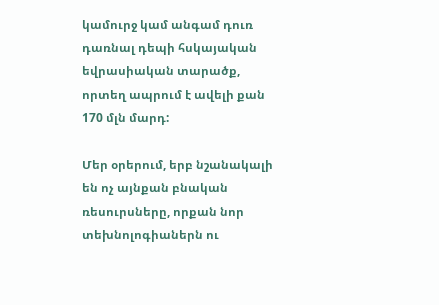կամուրջ կամ անգամ դուռ դառնալ դեպի հսկայական եվրասիական տարածք, որտեղ ապրում է ավելի քան 170 մլն մարդ:

Մեր օրերում, երբ նշանակալի են ոչ այնքան բնական ռեսուրսները, որքան նոր տեխնոլոգիաներն ու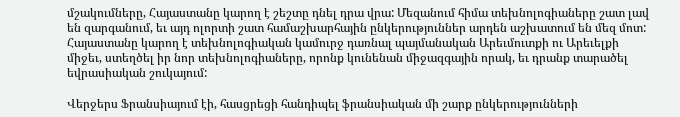մշակումները, Հայաստանը կարող է շեշտը դնել դրա վրա: Մեզանում հիմա տեխնոլոգիաները շատ լավ են զարգանում, եւ այդ ոլորտի շատ համաշխարհային ընկերություններ արդեն աշխատում են մեզ մոտ: Հայաստանը կարող է տեխնոլոգիական կամուրջ դառնալ պայմանական Արեւմուտքի ու Արեւելքի միջեւ, ստեղծել իր նոր տեխնոլոգիաները, որոնք կունենան միջազգային որակ, եւ դրանք տարածել եվրասիական շուկայում:

Վերջերս Ֆրանսիայում էի, հասցրեցի հանդիպել ֆրանսիական մի շարք ընկերությունների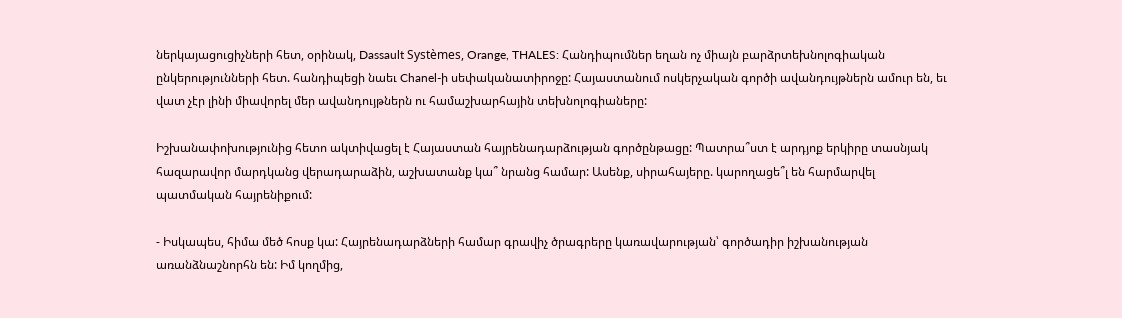ներկայացուցիչների հետ, օրինակ, Dassault Systèmes, Orange, THALES: Հանդիպումներ եղան ոչ միայն բարձրտեխնոլոգիական ընկերությունների հետ. հանդիպեցի նաեւ Chanel-ի սեփականատիրոջը: Հայաստանում ոսկերչական գործի ավանդույթներն ամուր են, եւ վատ չէր լինի միավորել մեր ավանդույթներն ու համաշխարհային տեխնոլոգիաները:

Իշխանափոխությունից հետո ակտիվացել է Հայաստան հայրենադարձության գործընթացը: Պատրա՞ստ է արդյոք երկիրը տասնյակ հազարավոր մարդկանց վերադարաձին, աշխատանք կա՞ նրանց համար: Ասենք, սիրահայերը. կարողացե՞լ են հարմարվել պատմական հայրենիքում:

- Իսկապես, հիմա մեծ հոսք կա: Հայրենադարձների համար գրավիչ ծրագրերը կառավարության՝ գործադիր իշխանության առանձնաշնորհն են: Իմ կողմից,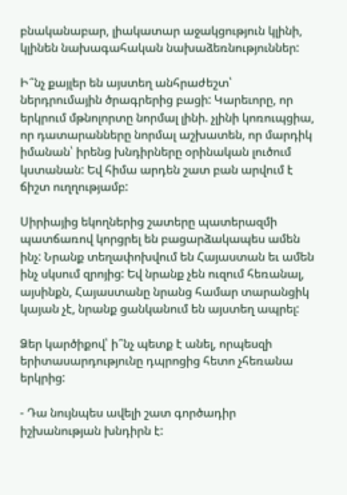բնականաբար, լիակատար աջակցություն կլինի, կլինեն նախագահական նախաձեռնություններ:

Ի՞նչ քայլեր են այստեղ անհրաժեշտ՝ ներդրումային ծրագրերից բացի: Կարեւորը, որ երկրում մթնոլորտը նորմալ լինի. չլինի կոռուպցիա, որ դատարանները նորմալ աշխատեն, որ մարդիկ իմանան՝ իրենց խնդիրները օրինական լուծում կստանան: Եվ հիմա արդեն շատ բան արվում է ճիշտ ուղղությամբ:

Սիրիայից եկողներից շատերը պատերազմի պատճառով կորցրել են բացարձակապես ամեն ինչ: Նրանք տեղափոխվում են Հայաստան եւ ամեն ինչ սկսում զրոյից: Եվ նրանք չեն ուզում հեռանալ, այսինքն, Հայաստանը նրանց համար տարանցիկ կայան չէ, նրանք ցանկանում են այստեղ ապրել:

Ձեր կարծիքով՝ ի՞նչ պետք է անել, որպեսզի երիտասարդությունը դպրոցից հետո չհեռանա երկրից:

- Դա նույնպես ավելի շատ գործադիր իշխանության խնդիրն է: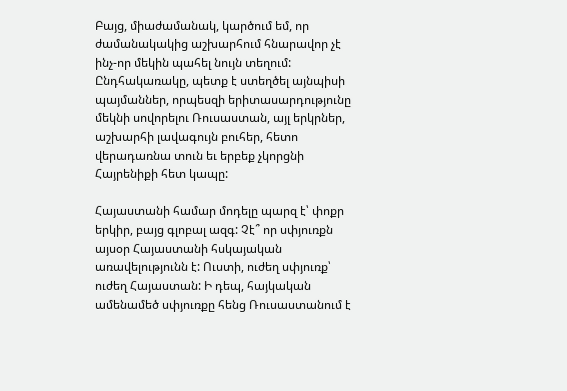Բայց, միաժամանակ, կարծում եմ, որ ժամանակակից աշխարհում հնարավոր չէ ինչ-որ մեկին պահել նույն տեղում: Ընդհակառակը, պետք է ստեղծել այնպիսի պայմաններ, որպեսզի երիտասարդությունը մեկնի սովորելու Ռուսաստան, այլ երկրներ, աշխարհի լավագույն բուհեր, հետո վերադառնա տուն եւ երբեք չկորցնի Հայրենիքի հետ կապը:

Հայաստանի համար մոդելը պարզ է՝ փոքր երկիր, բայց գլոբալ ազգ: Չէ՞ որ սփյուռքն այսօր Հայաստանի հսկայական առավելությունն է: Ուստի, ուժեղ սփյուռք՝ ուժեղ Հայաստան: Ի դեպ, հայկական ամենամեծ սփյուռքը հենց Ռուսաստանում է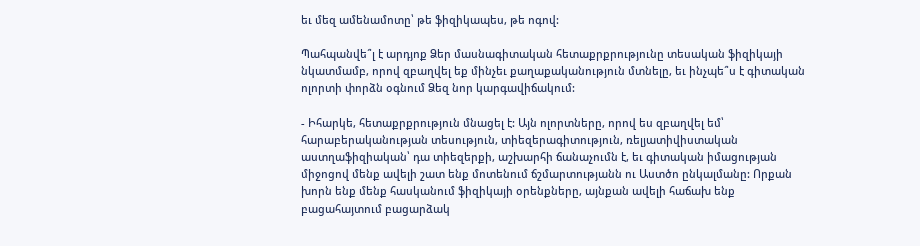եւ մեզ ամենամոտը՝ թե ֆիզիկապես, թե ոգով:

Պահպանվե՞լ է արդյոք Ձեր մասնագիտական հետաքրքրությունը տեսական ֆիզիկայի նկատմամբ, որով զբաղվել եք մինչեւ քաղաքականություն մտնելը, եւ ինչպե՞ս է գիտական ոլորտի փորձն օգնում Ձեզ նոր կարգավիճակում:

- Իհարկե, հետաքրքրություն մնացել է: Այն ոլորտները, որով ես զբաղվել եմ՝ հարաբերականության տեսություն, տիեզերագիտություն, ռելյատիվիստական աստղաֆիզիական՝ դա տիեզերքի, աշխարհի ճանաչումն է, եւ գիտական իմացության միջոցով մենք ավելի շատ ենք մոտենում ճշմարտությանն ու Աստծո ընկալմանը: Որքան խորն ենք մենք հասկանում ֆիզիկայի օրենքները, այնքան ավելի հաճախ ենք բացահայտում բացարձակ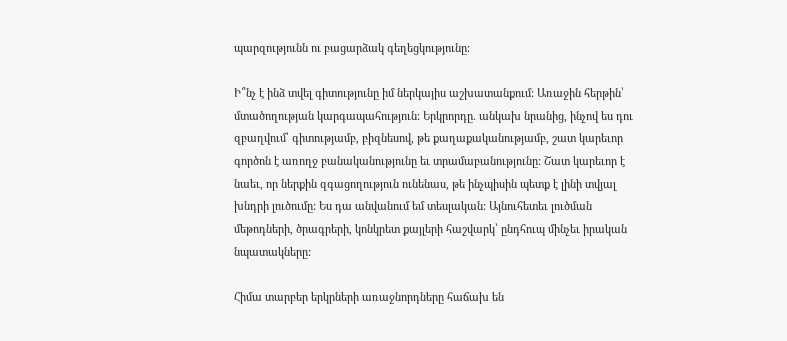պարզությունն ու բացարձակ գեղեցկությունը:

Ի՞նչ է ինձ տվել գիտությունը իմ ներկայիս աշխատանքում: Առաջին հերթին՝ մտածողության կարգապահություն: Երկրորդը. անկախ նրանից, ինչով ես դու զբաղվում՝ գիտությամբ, բիզնեսով, թե քաղաքականությամբ, շատ կարեւոր գործոն է առողջ բանականությունը եւ տրամաբանությունը: Շատ կարեւոր է նաեւ, որ ներքին զգացողություն ունենաս, թե ինչպիսին պետք է լինի տվյալ խնդրի լուծումը: Ես դա անվանում եմ տեսլական: Այնուհետեւ լուծման մեթոդների, ծրագրերի, կոնկրետ քայլերի հաշվարկ՝ ընդհուպ մինչեւ իրական նպատակները:

Հիմա տարբեր երկրների առաջնորդները հաճախ են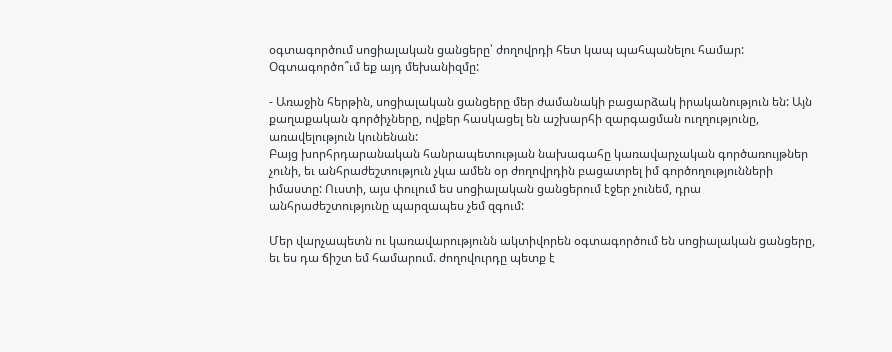օգտագործում սոցիալական ցանցերը՝ ժողովրդի հետ կապ պահպանելու համար: Օգտագործո՞ւմ եք այդ մեխանիզմը:

- Առաջին հերթին, սոցիալական ցանցերը մեր ժամանակի բացարձակ իրականություն են: Այն քաղաքական գործիչները, ովքեր հասկացել են աշխարհի զարգացման ուղղությունը, առավելություն կունենան:
Բայց խորհրդարանական հանրապետության նախագահը կառավարչական գործառույթներ չունի, եւ անհրաժեշտություն չկա ամեն օր ժողովրդին բացատրել իմ գործողությունների իմաստը: Ուստի, այս փուլում ես սոցիալական ցանցերում էջեր չունեմ, դրա անհրաժեշտությունը պարզապես չեմ զգում:

Մեր վարչապետն ու կառավարությունն ակտիվորեն օգտագործում են սոցիալական ցանցերը, եւ ես դա ճիշտ եմ համարում. ժողովուրդը պետք է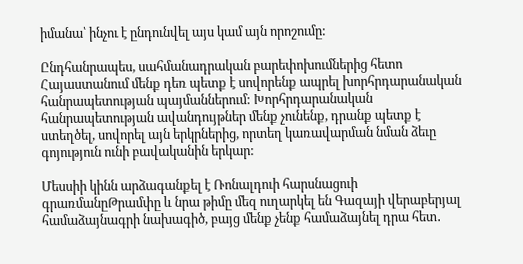իմանա՝ ինչու է ընդունվել այս կամ այն որոշումը:

Ընդհանրապես, սահմանադրական բարեփոխումներից հետո Հայաստանում մենք դեռ պետք է սովորենք ապրել խորհրդարանական հանրապետության պայմաններում: Խորհրդարանական հանրապետության ավանդույթներ մենք չունենք, դրանք պետք է ստեղծել, սովորել այն երկրներից, որտեղ կառավարման նման ձեւը գոյություն ունի բավականին երկար:

Մեսսիի կինն արձագանքել է Ռոնալդուի հարսնացուի գրառմանըԹրամփը և նրա թիմը մեզ ուղարկել են Գազայի վերաբերյալ համաձայնագրի նախագիծ, բայց մենք չենք համաձայնել դրա հետ․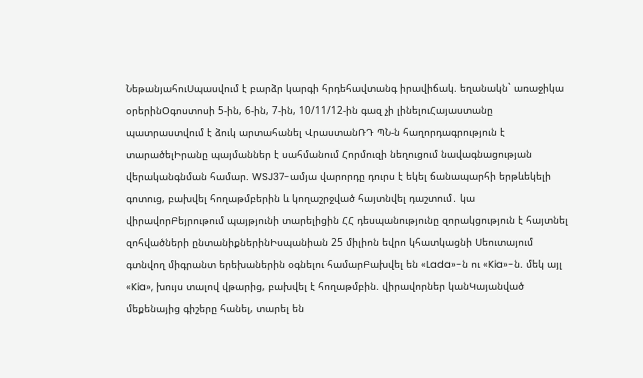ՆեթանյահուՍպասվում է բարձր կարգի հրդեհավտանգ իրավիճակ. եղանակն` առաջիկա օրերինՕգոստոսի 5-ին, 6-ին, 7-ին, 10/11/12-ին գազ չի լինելուՀայաստանը պատրաստվում է ձուկ արտահանել ՎրաստանՌԴ ՊՆ-ն հաղորդագրություն է տարածելԻրանը պայմաններ է սահմանում Հորմուզի նեղուցում նավագնացության վերականգնման համար. WSJ37-ամյա վարորդը դուրս է եկել ճանապարհի երթևեկելի գոտուց, բախվել հողաթմբերին և կողաշրջված հայտնվել դաշտում․ կա վիրավորԲեյրութում պայթյունի տարելիցին ՀՀ դեսպանությունը զորակցություն է հայտնել զոհվածների ընտանիքներինԻսպանիան 25 միլիոն եվրո կհատկացնի Սեուտայում գտնվող միգրանտ երեխաներին օգնելու համարԲախվել են «Lada»-ն ու «Kia»-ն. մեկ այլ «Kia», խույս տալով վթարից, բախվել է հողաթմբին. վիրավորներ կանԿայանված մեքենայից գիշերը հանել, տարել են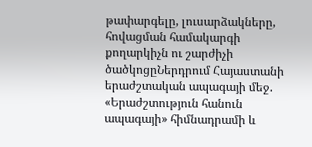թափարգելը, լուսարձակները, հովացման համակարգի քողարկիչն ու շարժիչի ծածկոցըՆերդրում Հայաստանի երաժշտական ապագայի մեջ. «Երաժշտություն հանուն ապագայի» հիմնադրամի և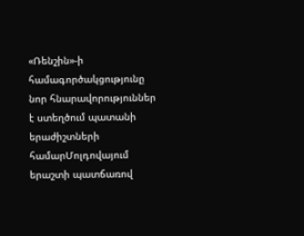«Ռենշին»-ի համագործակցությունը նոր հնարավորություններ է ստեղծում պատանի երաժիշտների համարՄոլդովայում երաշտի պատճառով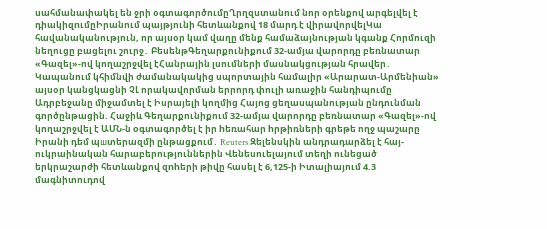սահմանափակել են ջրի օգտագործումըՂրղզստանում նոր օրենքով արգելվել է դիակիզnւմըԻրանում պայթյունի հետևանքով 18 մարդ է վիրավորվելԿա հավանականություն, որ այսօր կամ վաղը մենք համաձայնության կգանք Հորմուզի նեղուցը բացելու շուրջ․ ԲեսենթԳեղարքունիքում 32-ամյա վարորդը բեռնատար «Գազել»-ով կողաշրջվել էՀանրային լսումների մասնակցության հրավեր․ Կապանում կհիմնվի ժամանակակից սպորտային համալիր «Արարատ-Արմենիան» այսօր կանցկացնի ՉԼ որակավորման երրորդ փուլի առաջին հանդիպումը Ադրբեջանը միջամտել է Իսրայելի կողմից Հայոց ցեղասպանության ընդունման գործընթացին. Հաջիև Գեղարքունիքում 32-ամյա վարորդը բեռնատար «Գազել»-ով կողաշրջվել է ԱՄՆ-ն oգտագործել է իր hեռահար hրթիռների գրեթե ողջ պաշարը Իրանի դեմ պшտերազմի ընթացքում․ Reuters Զելենսկին անդրադարձել է հայ-ուկրաինական հարաբերություններին Վենեսուելայում տեղի ունեցած երկրաշարժի հետևանքով զnhերի թիվը հասել է 6,125-ի Իտալիայում 4.3 մագնիտուդով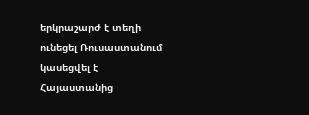երկրաշարժ է տեղի ունեցել Ռուսաստանում կասեցվել է Հայաստանից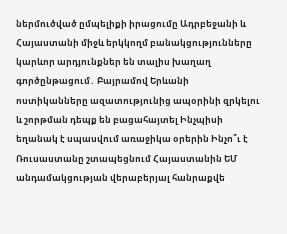ներմուծված ըմպելիքի իրացումը Ադրբեջանի և Հայաստանի միջև երկկողմ բանակցությունները կարևոր արդյունքներ են տալիս խաղաղ գործընթացում․ Բայրամով Երևանի ոստիկանները ազատությունից ապօրինի զրկելու և շորթման դեպք են բացահայտել Ինչպիսի եղանակ է սպասվում առաջիկա օրերին Ինչո՞ւ է Ռուսաստանը շտապեցնում Հայաստանին ԵՄ անդամակցության վերաբերյալ հանրաքվե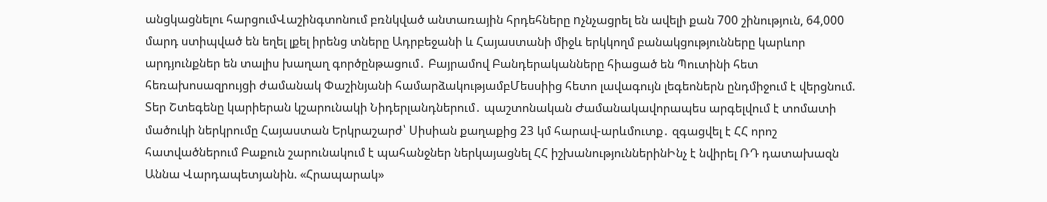անցկացնելու հարցումՎաշինգտոնում բռնկված անտառային հրդեհները nչնչացրել են ավելի քան 700 շինություն, 64,000 մարդ ստիպված են եղել լքել իրենց տները Ադրբեջանի և Հայաստանի միջև երկկողմ բանակցությունները կարևոր արդյունքներ են տալիս խաղաղ գործընթացում․ Բայրամով Բանդերականները հիացած են Պուտինի հետ հեռախոսազրույցի ժամանակ Փաշինյանի համարձակությամբՄեսսիից հետո լավագույն լեգեոներն ընդմիջում է վերցնում. Տեր Շտեգենը կարիերան կշարունակի Նիդերլանդներում․ պաշտոնական Ժամանակավորապես արգելվում է տոմատի մածուկի ներկրումը Հայաստան Երկրաշարժ՝ Սիսիան քաղաքից 23 կմ հարավ-արևմուտք․ զգացվել է ՀՀ որոշ հատվածներում Բաքուն շարունակում է պահանջներ ներկայացնել ՀՀ իշխանություններինԻնչ է նվիրել ՌԴ դատախազն Աննա Վարդապետյանին. «Հրապարակ»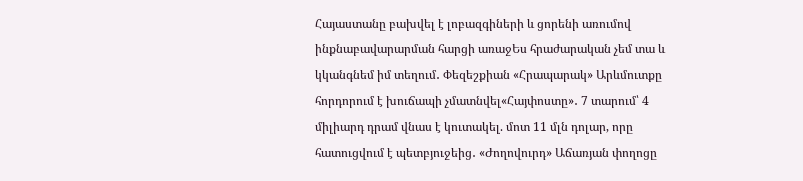Հայաստանը բախվել է լոբազգիների և ցորենի առումով ինքնաբավարարման հարցի առաջԵս հրաժարական չեմ տա և կկանգնեմ իմ տեղում․ Փեզեշքիան «Հրապարակ» Արևմուտքը հորդորում է խուճապի չմատնվել«Հայփոստը»․ 7 տարում՝ 4 միլիարդ դրամ վնաս է կուտակել. մոտ 11 մլն դոլար, որը հատուցվում է պետբյուջեից․ «Ժողովուրդ» Աճառյան փողոցը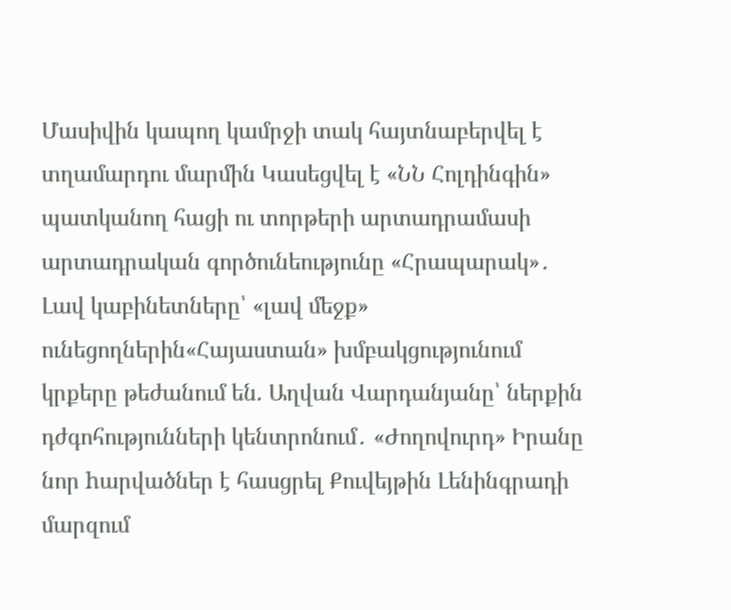Մասիվին կապող կամրջի տակ հայտնաբերվել է տղամարդու մարմին Կասեցվել է «ՆՆ Հոլդինգին» պատկանող հացի ու տորթերի արտադրամասի արտադրական գործունեությունը «Հրապարակ»․ Լավ կաբինետները՝ «լավ մեջք» ունեցողներին«Հայաստան» խմբակցությունում կրքերը թեժանում են. Աղվան Վարդանյանը՝ ներքին դժգոհությունների կենտրոնում․ «Ժողովուրդ» Իրանը նոր hարվածներ է հասցրել Քուվեյթին Լենինգրադի մարզում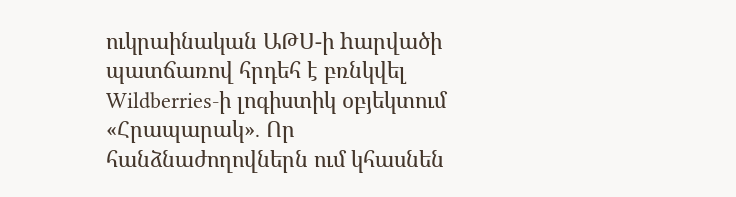ուկրաինական ԱԹՍ-ի hարվածի պատճառով հրդեհ է բռնկվել Wildberries-ի լոգիստիկ օբյեկտում «Հրապարակ»․ Որ հանձնաժողովներն ում կհասնեն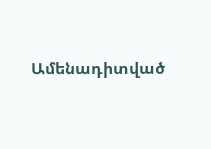Ամենադիտված